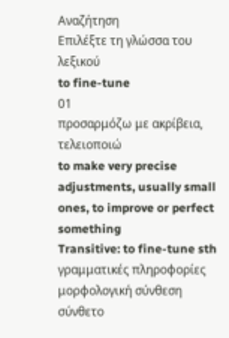Αναζήτηση
Επιλέξτε τη γλώσσα του λεξικού
to fine-tune
01
προσαρμόζω με ακρίβεια, τελειοποιώ
to make very precise adjustments, usually small ones, to improve or perfect something
Transitive: to fine-tune sth
γραμματικές πληροφορίες
μορφολογική σύνθεση
σύνθετο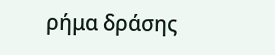ρήμα δράσης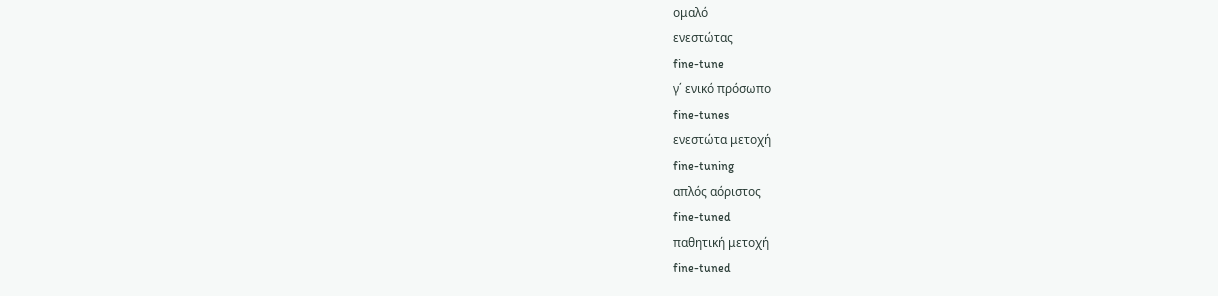ομαλό
ενεστώτας
fine-tune
γ΄ ενικό πρόσωπο
fine-tunes
ενεστώτα μετοχή
fine-tuning
απλός αόριστος
fine-tuned
παθητική μετοχή
fine-tuned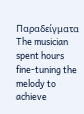Παραδείγματα
The musician spent hours fine-tuning the melody to achieve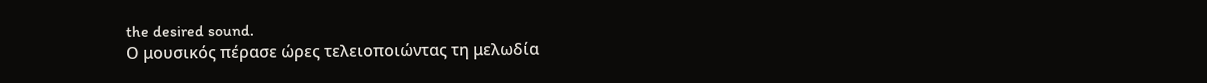the desired sound.
Ο μουσικός πέρασε ώρες τελειοποιώντας τη μελωδία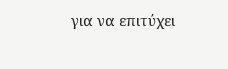για να επιτύχει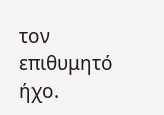τον επιθυμητό ήχο.